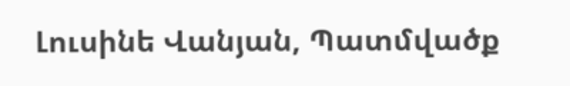Լուսինե Վանյան, Պատմվածք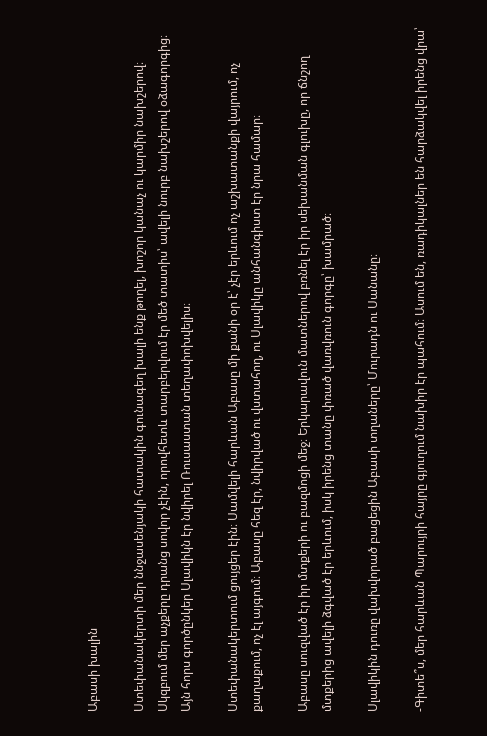Աբասի խալին

Ստեփանակերտի մեր ննջասենյակի հատակին գունագեղ խալի ենք թողել, խոշոր կանաչ ու կարմիր նախշերով։ Սկզբում մեր աչքերը դրանց սովոր չէին, որովհետև տարբերվում էր մեծ տատիս՝ ավելի նուրբ նախշերով օձագորգից։ Այն հորս գործընկեր Սլավիկն էր նվիրել Ռուսաստան տեղափոխվելիս։

Ստեփանակերտում ցույցեր էին։ Սամվելի հարևան Աբասը մի քանի օր է՝ չէր երևում ոչ աշխատանքի վայրում, ոչ քաղաքում, ոչ էլ այգում։ Աբասը հեզ էր, նվիրված ու վստահող, ու Սլավիկը անհանգիստ էր նրա համար։

Աբասը սուզված էր իր մտքերի ու բազմոցի մեջ։ Երկարավուն մատներով բռնել էր իր սեխանման գլուխը, որ ճնշող մտքերից ավելի ձգված էր երևում, իսկ իրենց տանը փռած վառվռուն գորգը՝ խամրած։

Սլավիկին դուռը վախվորած բացեցին Աբասի տղաները՝ Մուրադն ու Սանանը։

-Գիտե՞ս, մեր հարևան Պարույրի հայրը գյուղում նախիր էր պահում։ Ասում են, ռադիկալներ են հարձակվել իրենց վրա՝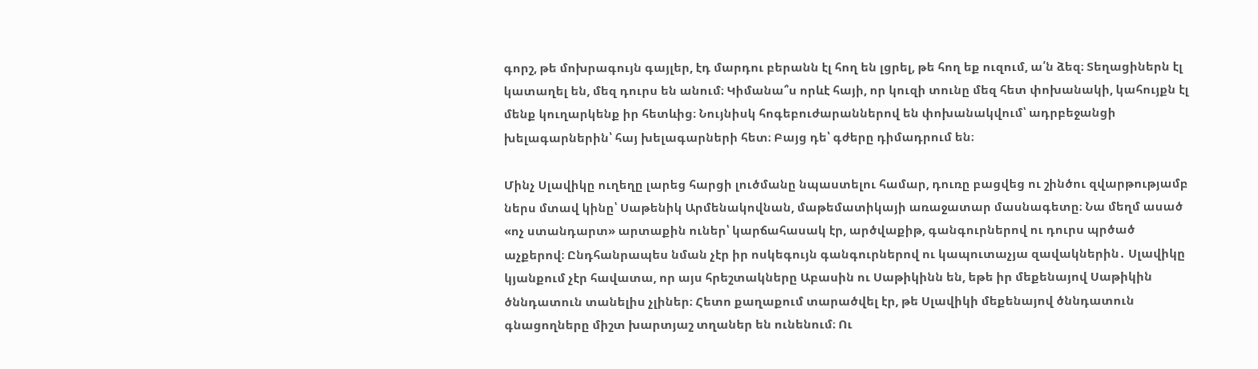գորշ, թե մոխրագույն գայլեր, էդ մարդու բերանն էլ հող են լցրել, թե հող եք ուզում, ա՛ն ձեզ։ Տեղացիներն էլ կատաղել են, մեզ դուրս են անում։ Կիմանա՞ս որևէ հայի, որ կուզի տունը մեզ հետ փոխանակի, կահույքն էլ մենք կուղարկենք իր հետևից։ Նույնիսկ հոգեբուժարաններով են փոխանակվում՝ ադրբեջանցի խելագարներին՝ հայ խելագարների հետ։ Բայց դե՝ գժերը դիմադրում են։

Մինչ Սլավիկը ուղեղը լարեց հարցի լուծմանը նպաստելու համար, դուռը բացվեց ու շինծու զվարթությամբ ներս մտավ կինը՝ Սաթենիկ Արմենակովնան, մաթեմատիկայի առաջատար մասնագետը։ Նա մեղմ ասած «ոչ ստանդարտ» արտաքին ուներ՝ կարճահասակ էր, արծվաքիթ, գանգուրներով ու դուրս պրծած աչքերով։ Ընդհանրապես նման չէր իր ոսկեգույն գանգուրներով ու կապուտաչյա զավակներին․ Սլավիկը կյանքում չէր հավատա, որ այս հրեշտակները Աբասին ու Սաթիկինն են, եթե իր մեքենայով Սաթիկին ծննդատուն տանելիս չլիներ։ Հետո քաղաքում տարածվել էր, թե Սլավիկի մեքենայով ծննդատուն գնացողները միշտ խարտյաշ տղաներ են ունենում։ Ու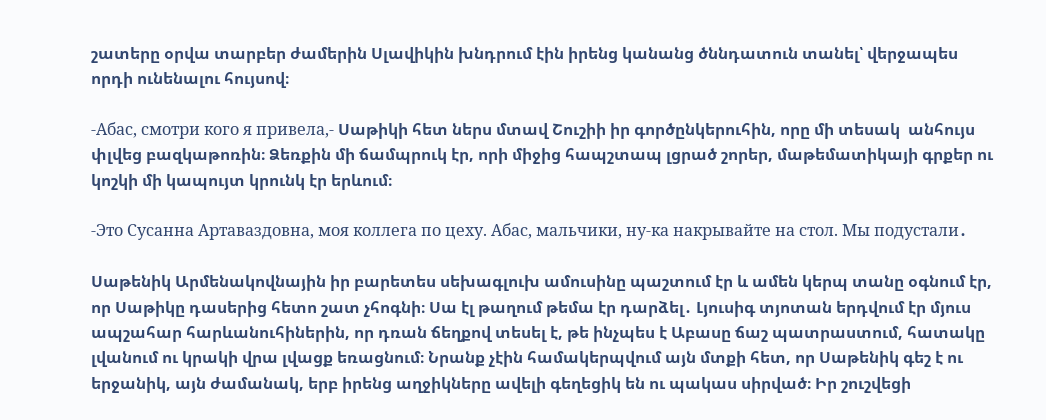շատերը օրվա տարբեր ժամերին Սլավիկին խնդրում էին իրենց կանանց ծննդատուն տանել՝ վերջապես որդի ունենալու հույսով։

-Абас, смотри кого я привела,- Սաթիկի հետ ներս մտավ Շուշիի իր գործընկերուհին, որը մի տեսակ  անհույս փլվեց բազկաթոռին։ Ձեռքին մի ճամպրուկ էր, որի միջից հապշտապ լցրած շորեր, մաթեմատիկայի գրքեր ու կոշկի մի կապույտ կրունկ էր երևում։

-Это Сусанна Артаваздовна, моя коллега по цеху. Абас, мальчики, ну-ка накрывайте на стол. Мы подустали․

Սաթենիկ Արմենակովնային իր բարետես սեխագլուխ ամուսինը պաշտում էր և ամեն կերպ տանը օգնում էր, որ Սաթիկը դասերից հետո շատ չհոգնի։ Սա էլ թաղում թեմա էր դարձել․ Լյուսիգ տյոտան երդվում էր մյուս ապշահար հարևանուհիներին, որ դռան ճեղքով տեսել է, թե ինչպես է Աբասը ճաշ պատրաստում, հատակը լվանում ու կրակի վրա լվացք եռացնում։ Նրանք չէին համակերպվում այն մտքի հետ, որ Սաթենիկ գեշ է ու երջանիկ, այն ժամանակ, երբ իրենց աղջիկները ավելի գեղեցիկ են ու պակաս սիրված։ Իր շուշվեցի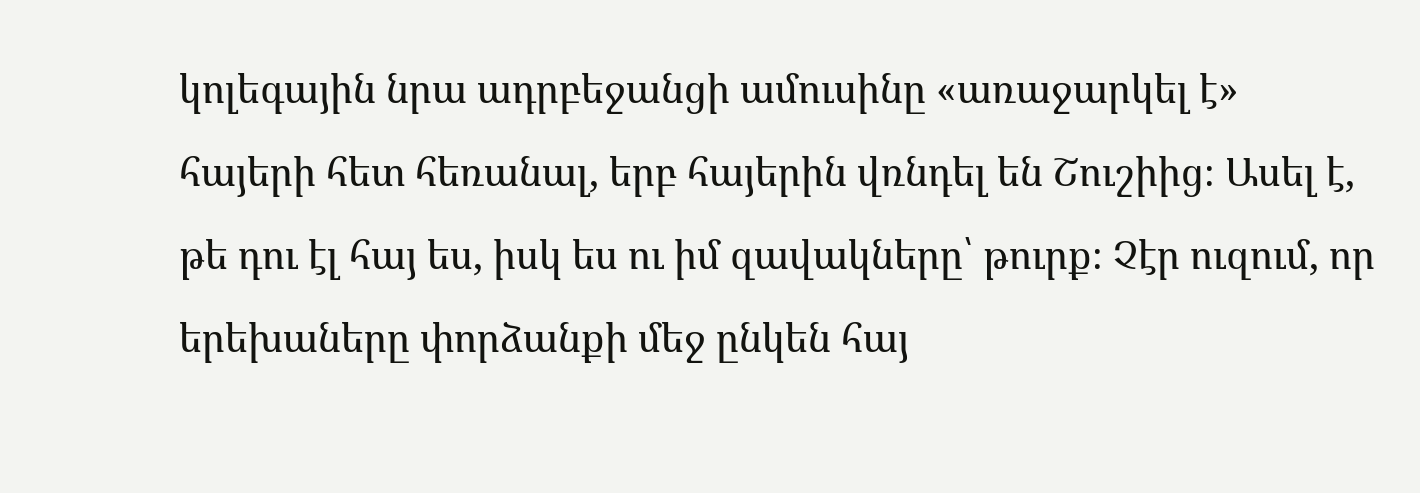կոլեգային նրա ադրբեջանցի ամուսինը «առաջարկել է» հայերի հետ հեռանալ, երբ հայերին վռնդել են Շուշիից։ Ասել է, թե դու էլ հայ ես, իսկ ես ու իմ զավակները՝ թուրք։ Չէր ուզում, որ երեխաները փորձանքի մեջ ընկեն հայ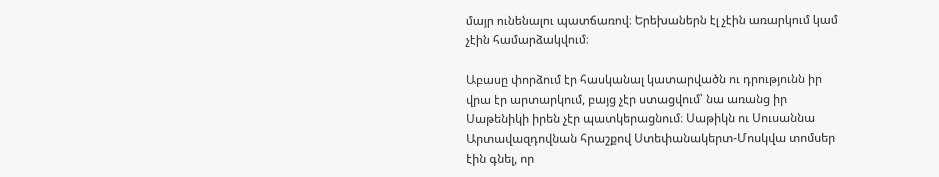մայր ունենալու պատճառով։ Երեխաներն էլ չէին առարկում կամ չէին համարձակվում։

Աբասը փորձում էր հասկանալ կատարվածն ու դրությունն իր վրա էր արտարկում, բայց չէր ստացվում՝ նա առանց իր Սաթենիկի իրեն չէր պատկերացնում։ Սաթիկն ու Սուսաննա Արտավազդովնան հրաշքով Ստեփանակերտ-Մոսկվա տոմսեր էին գնել, որ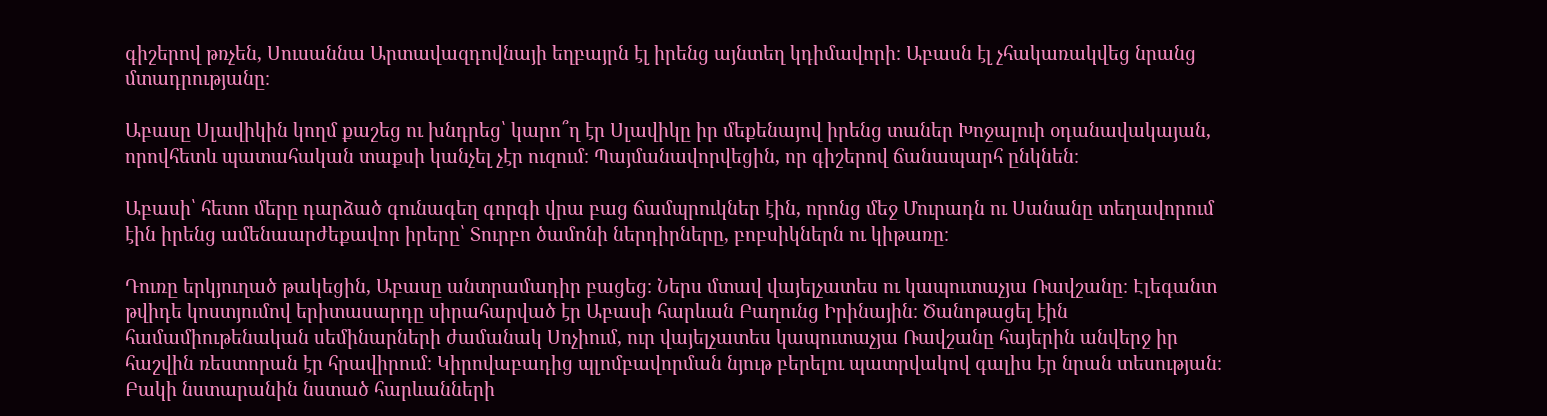գիշերով թռչեն, Սուսաննա Արտավազդովնայի եղբայրն էլ իրենց այնտեղ կդիմավորի։ Աբասն էլ չհակառակվեց նրանց մտադրությանը։

Աբասը Սլավիկին կողմ քաշեց ու խնդրեց՝ կարո՞ղ էր Սլավիկը իր մեքենայով իրենց տաներ Խոջալուի օդանավակայան, որովհետև պատահական տաքսի կանչել չէր ուզում։ Պայմանավորվեցին, որ գիշերով ճանապարհ ընկնեն։

Աբասի՝ հետո մերը դարձած գունագեղ գորգի վրա բաց ճամպրուկներ էին, որոնց մեջ Մուրադն ու Սանանը տեղավորում էին իրենց ամենաարժեքավոր իրերը՝ Տուրբո ծամոնի ներդիրները, բոբսիկներն ու կիթառը։

Դուռը երկյուղած թակեցին, Աբասը անտրամադիր բացեց։ Ներս մտավ վայելչատես ու կապուտաչյա Ռավշանը։ Էլեգանտ թվիդե կոստյումով երիտասարդը սիրահարված էր Աբասի հարևան Բաղունց Իրինային։ Ծանոթացել էին համամիութենական սեմինարների ժամանակ Սոչիում, ուր վայելչատես կապուտաչյա Ռավշանը հայերին անվերջ իր հաշվին ռեստորան էր հրավիրում։ Կիրովաբադից պլոմբավորման նյութ բերելու պատրվակով գալիս էր նրան տեսության։ Բակի նստարանին նստած հարևանների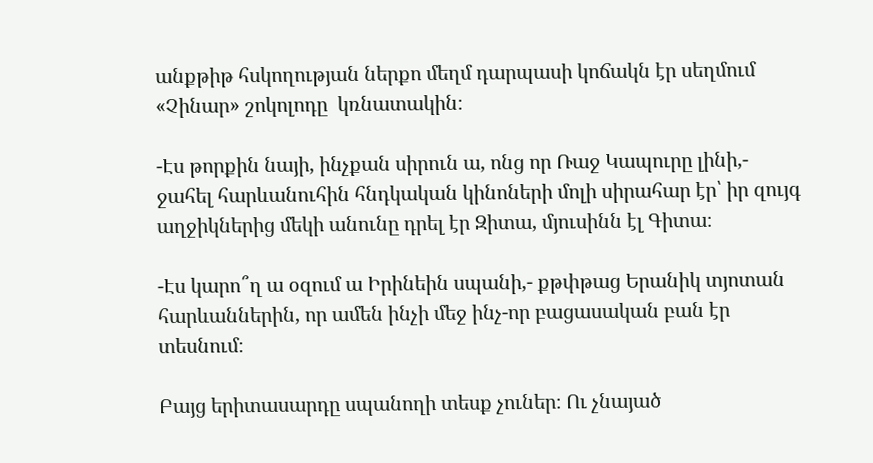անքթիթ հսկողության ներքո մեղմ դարպասի կոճակն էր սեղմում «Չինար» շոկոլոդը  կռնատակին։

-Էս թորքին նայի, ինչքան սիրուն ա, ոնց որ Ռաջ Կապուրը լինի,- ջահել հարևանուհին հնդկական կինոների մոլի սիրահար էր՝ իր զույգ աղջիկներից մեկի անունը դրել էր Զիտա, մյուսինն էլ Գիտա։

-Էս կարո՞ղ ա օզում ա Իրինեին սպանի,- քթփթաց Երանիկ տյոտան հարևաններին, որ ամեն ինչի մեջ ինչ-որ բացասական բան էր տեսնում։

Բայց երիտասարդը սպանողի տեսք չուներ։ Ու չնայած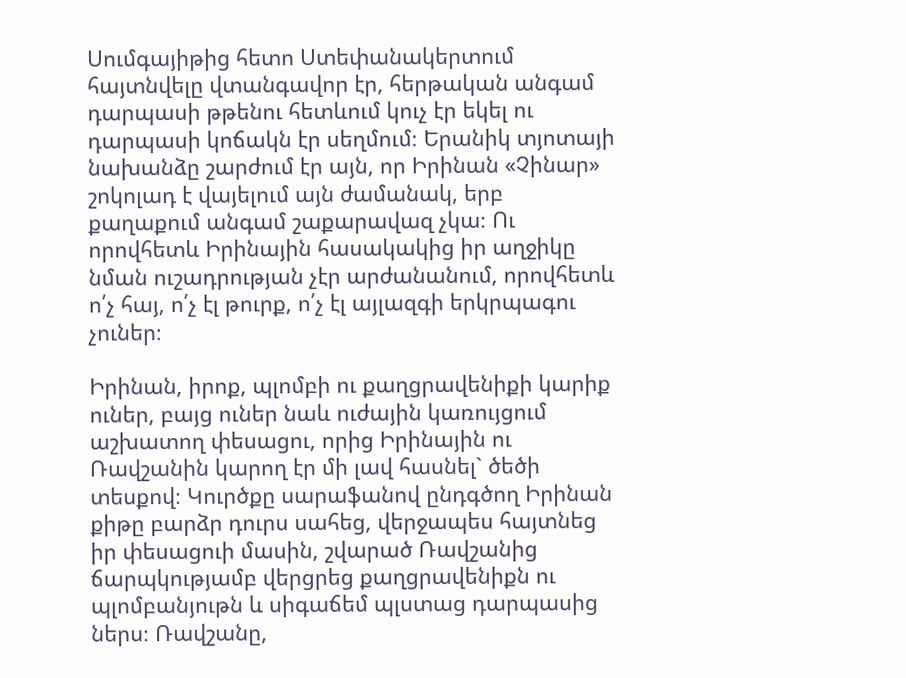Սումգայիթից հետո Ստեփանակերտում հայտնվելը վտանգավոր էր, հերթական անգամ դարպասի թթենու հետևում կուչ էր եկել ու դարպասի կոճակն էր սեղմում։ Երանիկ տյոտայի նախանձը շարժում էր այն, որ Իրինան «Չինար» շոկոլադ է վայելում այն ժամանակ, երբ քաղաքում անգամ շաքարավազ չկա։ Ու որովհետև Իրինային հասակակից իր աղջիկը  նման ուշադրության չէր արժանանում, որովհետև ո՛չ հայ, ո՛չ էլ թուրք, ո՛չ էլ այլազգի երկրպագու չուներ։

Իրինան, իրոք, պլոմբի ու քաղցրավենիքի կարիք ուներ, բայց ուներ նաև ուժային կառույցում աշխատող փեսացու, որից Իրինային ու Ռավշանին կարող էր մի լավ հասնել` ծեծի տեսքով։ Կուրծքը սարաֆանով ընդգծող Իրինան քիթը բարձր դուրս սահեց, վերջապես հայտնեց իր փեսացուի մասին, շվարած Ռավշանից ճարպկությամբ վերցրեց քաղցրավենիքն ու պլոմբանյութն և սիգաճեմ պլստաց դարպասից ներս։ Ռավշանը,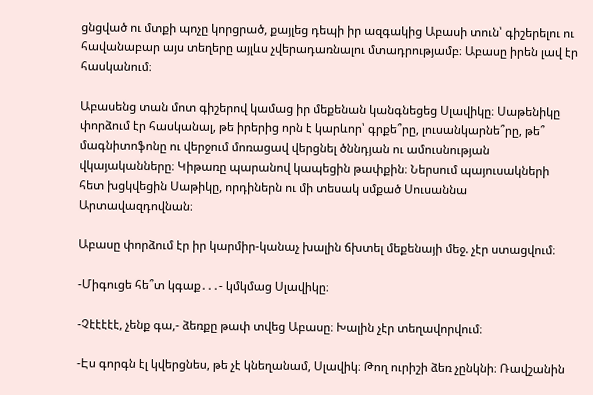ցնցված ու մտքի պոչը կորցրած, քայլեց դեպի իր ազգակից Աբասի տուն՝ գիշերելու ու հավանաբար այս տեղերը այլևս չվերադառնալու մտադրությամբ։ Աբասը իրեն լավ էր հասկանում։

Աբասենց տան մոտ գիշերով կամաց իր մեքենան կանգնեցեց Սլավիկը։ Սաթենիկը փորձում էր հասկանալ, թե իրերից որն է կարևոր՝ գրքե՞րը, լուսանկարնե՞րը, թե՞ մագնիտոֆոնը ու վերջում մոռացավ վերցնել ծննդյան ու ամուսնության վկայականները։ Կիթառը պարանով կապեցին թափքին։ Ներսում պայուսակների հետ խցկվեցին Սաթիկը, որդիներն ու մի տեսակ սմքած Սուսաննա Արտավազդովնան։

Աբասը փորձում էր իր կարմիր-կանաչ խալին ճխտել մեքենայի մեջ. չէր ստացվում։

-Միգուցե հե՞տ կգաք․․․- կմկմաց Սլավիկը։

-Չէէէէէ, չենք գա,- ձեռքը թափ տվեց Աբասը։ Խալին չէր տեղավորվում։

-Էս գորգն էլ կվերցնես, թե չէ կնեղանամ, Սլավիկ։ Թող ուրիշի ձեռ չընկնի։ Ռավշանին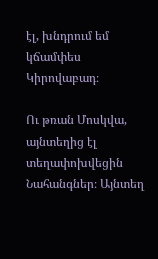էլ, խնդրում եմ կճամփես Կիրովաբադ։

Ու թռան Մոսկվա, այնտեղից էլ տեղափոխվեցին Նահանգներ։ Այնտեղ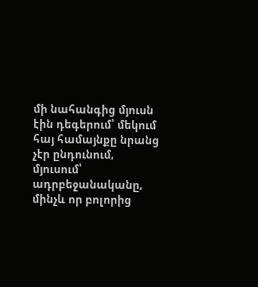մի նահանգից մյուսն էին դեգերում՝ մեկում հայ համայնքը նրանց չէր ընդունում, մյուսում՝ ադրբեջանականը, մինչև որ բոլորից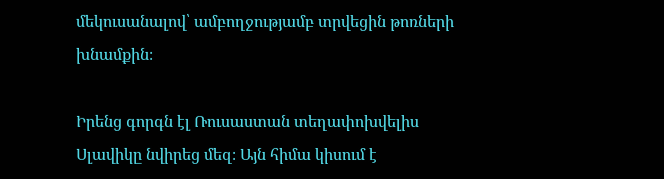մեկուսանալով՝ ամբողջությամբ տրվեցին թոռների խնամքին։

Իրենց գորգն էլ Ռուսաստան տեղափոխվելիս Սլավիկը նվիրեց մեզ։ Այն հիմա կիսում է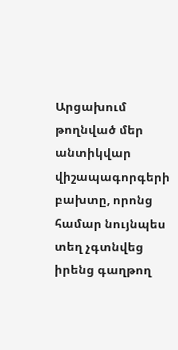Արցախում թողնված մեր անտիկվար վիշապագորգերի բախտը, որոնց համար նույնպես տեղ չգտնվեց իրենց գաղթող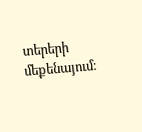տերերի մեքենայում։